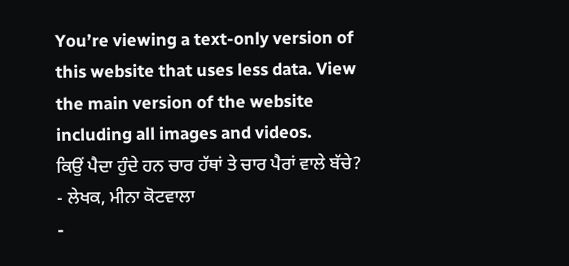You’re viewing a text-only version of this website that uses less data. View the main version of the website including all images and videos.
ਕਿਉਂ ਪੈਦਾ ਹੁੰਦੇ ਹਨ ਚਾਰ ਹੱਥਾਂ ਤੇ ਚਾਰ ਪੈਰਾਂ ਵਾਲੇ ਬੱਚੇ?
- ਲੇਖਕ, ਮੀਨਾ ਕੋਟਵਾਲਾ
-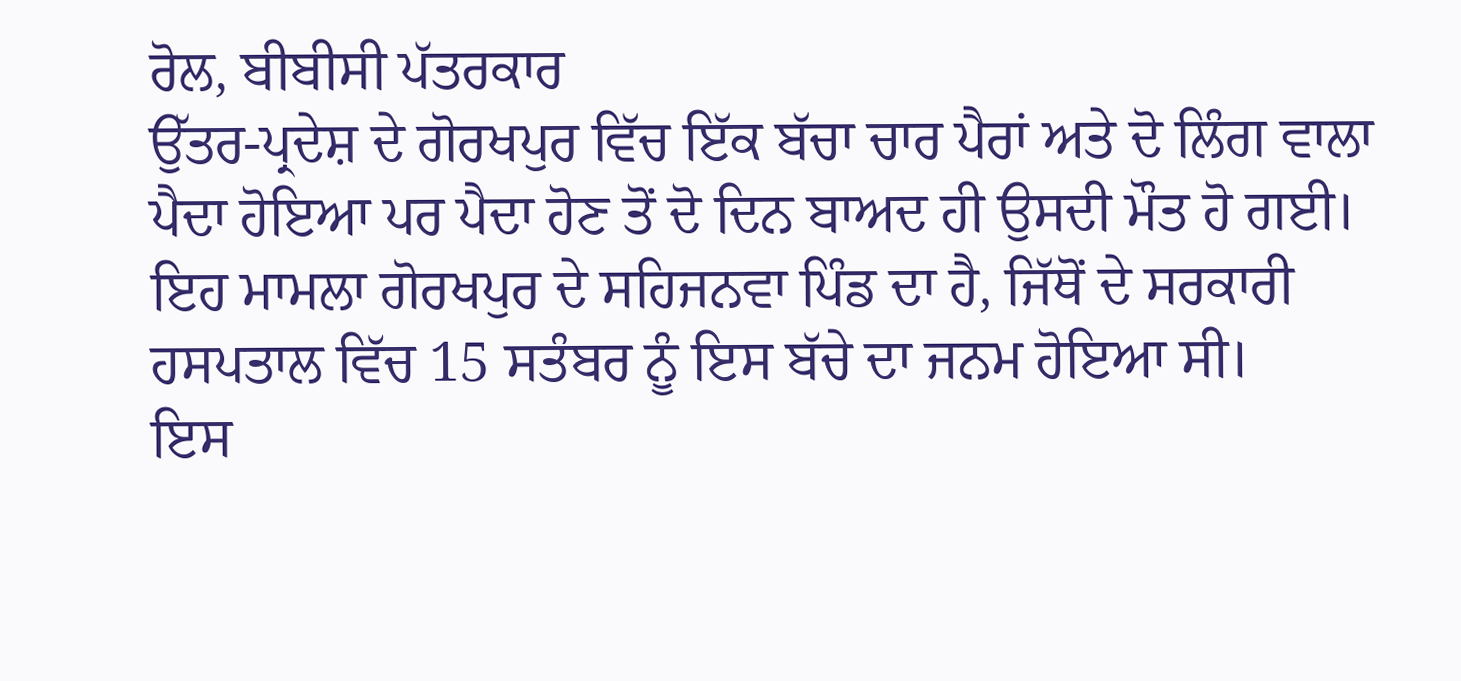ਰੋਲ, ਬੀਬੀਸੀ ਪੱਤਰਕਾਰ
ਉੱਤਰ-ਪ੍ਰਦੇਸ਼ ਦੇ ਗੋਰਖਪੁਰ ਵਿੱਚ ਇੱਕ ਬੱਚਾ ਚਾਰ ਪੈਰਾਂ ਅਤੇ ਦੋ ਲਿੰਗ ਵਾਲਾ ਪੈਦਾ ਹੋਇਆ ਪਰ ਪੈਦਾ ਹੋਣ ਤੋਂ ਦੋ ਦਿਨ ਬਾਅਦ ਹੀ ਉਸਦੀ ਮੌਤ ਹੋ ਗਈ।
ਇਹ ਮਾਮਲਾ ਗੋਰਖਪੁਰ ਦੇ ਸਹਿਜਨਵਾ ਪਿੰਡ ਦਾ ਹੈ, ਜਿੱਥੋਂ ਦੇ ਸਰਕਾਰੀ ਹਸਪਤਾਲ ਵਿੱਚ 15 ਸਤੰਬਰ ਨੂੰ ਇਸ ਬੱਚੇ ਦਾ ਜਨਮ ਹੋਇਆ ਸੀ।
ਇਸ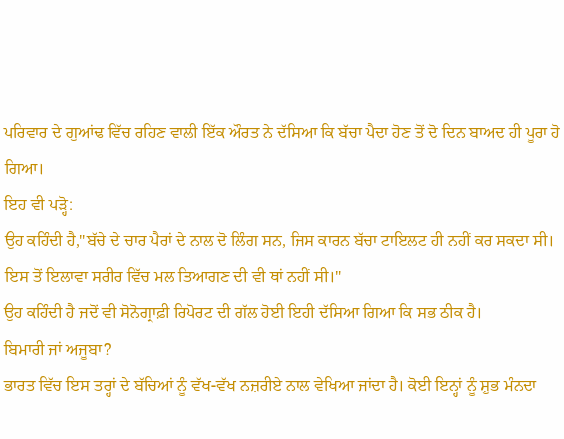ਪਰਿਵਾਰ ਦੇ ਗੁਆਂਢ ਵਿੱਚ ਰਹਿਣ ਵਾਲੀ ਇੱਕ ਔਰਤ ਨੇ ਦੱਸਿਆ ਕਿ ਬੱਚਾ ਪੈਦਾ ਹੋਣ ਤੋਂ ਦੋ ਦਿਨ ਬਾਅਦ ਹੀ ਪੂਰਾ ਹੋ ਗਿਆ।
ਇਹ ਵੀ ਪੜ੍ਹੋ:
ਉਹ ਕਹਿੰਦੀ ਹੈ,"ਬੱਚੇ ਦੇ ਚਾਰ ਪੈਰਾਂ ਦੇ ਨਾਲ ਦੋ ਲਿੰਗ ਸਨ, ਜਿਸ ਕਾਰਨ ਬੱਚਾ ਟਾਇਲਟ ਹੀ ਨਹੀਂ ਕਰ ਸਕਦਾ ਸੀ। ਇਸ ਤੋਂ ਇਲਾਵਾ ਸਰੀਰ ਵਿੱਚ ਮਲ ਤਿਆਗਣ ਦੀ ਵੀ ਥਾਂ ਨਹੀਂ ਸੀ।"
ਉਹ ਕਹਿੰਦੀ ਹੈ ਜਦੋਂ ਵੀ ਸੋਨੋਗ੍ਰਾਫ਼ੀ ਰਿਪੋਰਟ ਦੀ ਗੱਲ ਹੋਈ ਇਹੀ ਦੱਸਿਆ ਗਿਆ ਕਿ ਸਭ ਠੀਕ ਹੈ।
ਬਿਮਾਰੀ ਜਾਂ ਅਜੂਬਾ?
ਭਾਰਤ ਵਿੱਚ ਇਸ ਤਰ੍ਹਾਂ ਦੇ ਬੱਚਿਆਂ ਨੂੰ ਵੱਖ-ਵੱਖ ਨਜ਼ਰੀਏ ਨਾਲ ਵੇਖਿਆ ਜਾਂਦਾ ਹੈ। ਕੋਈ ਇਨ੍ਹਾਂ ਨੂੰ ਸ਼ੁਭ ਮੰਨਦਾ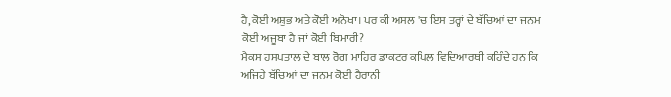ਹੈ,ਕੋਈ ਅਸ਼ੁਭ ਅਤੇ ਕੋਈ ਅਨੋਖਾ। ਪਰ ਕੀ ਅਸਲ 'ਚ ਇਸ ਤਰ੍ਹਾਂ ਦੇ ਬੱਚਿਆਂ ਦਾ ਜਨਮ ਕੋਈ ਅਜੂਬਾ ਹੈ ਜਾਂ ਕੋਈ ਬਿਮਾਰੀ?
ਮੈਕਸ ਹਸਪਤਾਲ ਦੇ ਬਾਲ ਰੋਗ ਮਾਹਿਰ ਡਾਕਟਰ ਕਪਿਲ ਵਿਦਿਆਰਥੀ ਕਹਿੰਦੇ ਹਨ ਕਿ ਅਜਿਹੇ ਬੱਚਿਆਂ ਦਾ ਜਨਮ ਕੋਈ ਹੈਰਾਨੀ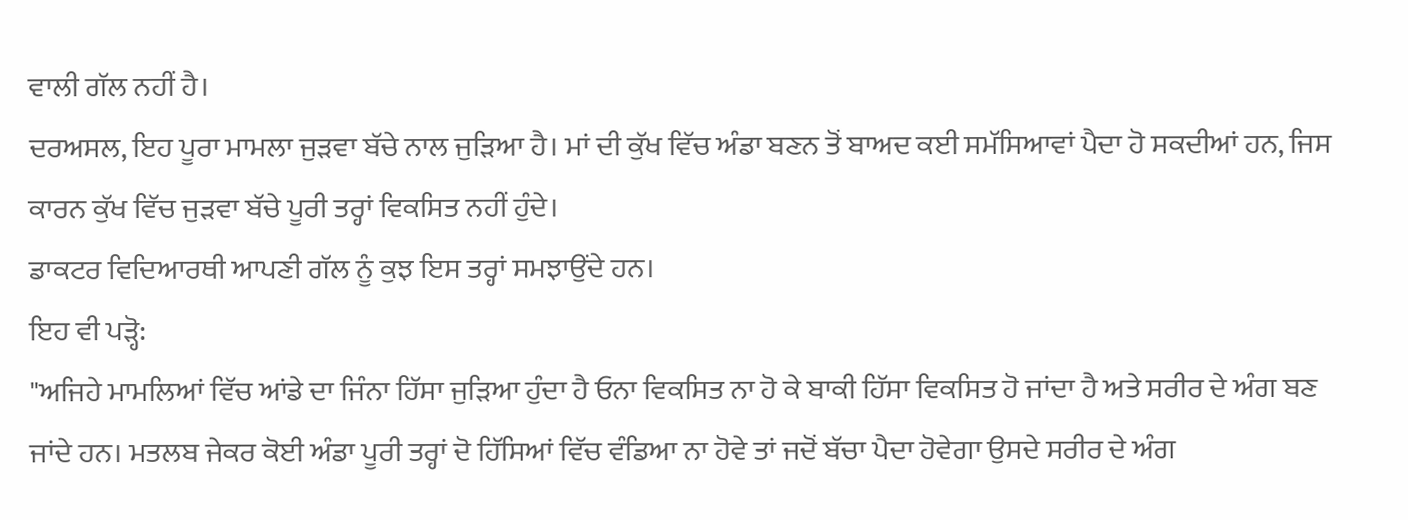ਵਾਲੀ ਗੱਲ ਨਹੀਂ ਹੈ।
ਦਰਅਸਲ, ਇਹ ਪੂਰਾ ਮਾਮਲਾ ਜੁੜਵਾ ਬੱਚੇ ਨਾਲ ਜੁੜਿਆ ਹੈ। ਮਾਂ ਦੀ ਕੁੱਖ ਵਿੱਚ ਅੰਡਾ ਬਣਨ ਤੋਂ ਬਾਅਦ ਕਈ ਸਮੱਸਿਆਵਾਂ ਪੈਦਾ ਹੋ ਸਕਦੀਆਂ ਹਨ, ਜਿਸ ਕਾਰਨ ਕੁੱਖ ਵਿੱਚ ਜੁੜਵਾ ਬੱਚੇ ਪੂਰੀ ਤਰ੍ਹਾਂ ਵਿਕਸਿਤ ਨਹੀਂ ਹੁੰਦੇ।
ਡਾਕਟਰ ਵਿਦਿਆਰਥੀ ਆਪਣੀ ਗੱਲ ਨੂੰ ਕੁਝ ਇਸ ਤਰ੍ਹਾਂ ਸਮਝਾਉਂਦੇ ਹਨ।
ਇਹ ਵੀ ਪੜ੍ਹੋ:
"ਅਜਿਹੇ ਮਾਮਲਿਆਂ ਵਿੱਚ ਆਂਡੇ ਦਾ ਜਿੰਨਾ ਹਿੱਸਾ ਜੁੜਿਆ ਹੁੰਦਾ ਹੈ ਓਨਾ ਵਿਕਸਿਤ ਨਾ ਹੋ ਕੇ ਬਾਕੀ ਹਿੱਸਾ ਵਿਕਸਿਤ ਹੋ ਜਾਂਦਾ ਹੈ ਅਤੇ ਸਰੀਰ ਦੇ ਅੰਗ ਬਣ ਜਾਂਦੇ ਹਨ। ਮਤਲਬ ਜੇਕਰ ਕੋਈ ਅੰਡਾ ਪੂਰੀ ਤਰ੍ਹਾਂ ਦੋ ਹਿੱਸਿਆਂ ਵਿੱਚ ਵੰਡਿਆ ਨਾ ਹੋਵੇ ਤਾਂ ਜਦੋਂ ਬੱਚਾ ਪੈਦਾ ਹੋਵੇਗਾ ਉਸਦੇ ਸਰੀਰ ਦੇ ਅੰਗ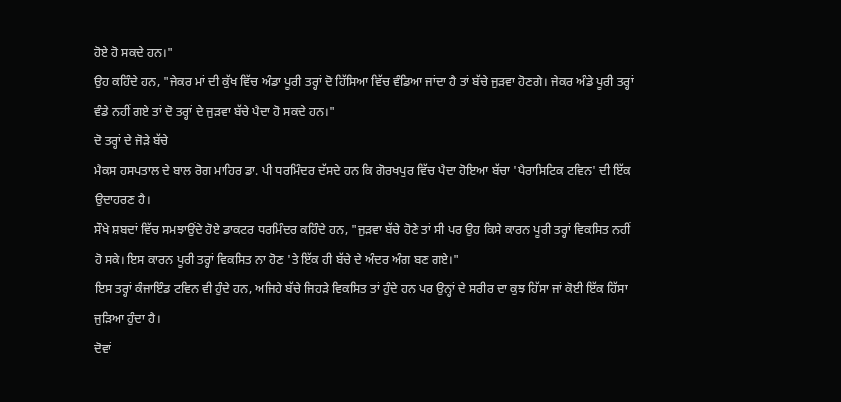ਹੋਏ ਹੋ ਸਕਦੇ ਹਨ।"
ਉਹ ਕਹਿੰਦੇ ਹਨ, "ਜੇਕਰ ਮਾਂ ਦੀ ਕੁੱਖ ਵਿੱਚ ਅੰਡਾ ਪੂਰੀ ਤਰ੍ਹਾਂ ਦੋ ਹਿੱਸਿਆ ਵਿੱਚ ਵੰਡਿਆ ਜਾਂਦਾ ਹੈ ਤਾਂ ਬੱਚੇ ਜੁੜਵਾ ਹੋਣਗੇ। ਜੇਕਰ ਅੰਡੇ ਪੂਰੀ ਤਰ੍ਹਾਂ ਵੰਡੇ ਨਹੀਂ ਗਏ ਤਾਂ ਦੋ ਤਰ੍ਹਾਂ ਦੇ ਜੁੜਵਾ ਬੱਚੇ ਪੈਦਾ ਹੋ ਸਕਦੇ ਹਨ।"
ਦੋ ਤਰ੍ਹਾਂ ਦੇ ਜੋੜੇ ਬੱਚੇ
ਮੈਕਸ ਹਸਪਤਾਲ ਦੇ ਬਾਲ ਰੋਗ ਮਾਹਿਰ ਡਾ. ਪੀ ਧਰਮਿੰਦਰ ਦੱਸਦੇ ਹਨ ਕਿ ਗੋਰਖਪੁਰ ਵਿੱਚ ਪੈਦਾ ਹੋਇਆ ਬੱਚਾ 'ਪੈਰਾਸਿਟਿਕ ਟਵਿਨ' ਦੀ ਇੱਕ ਉਦਾਹਰਣ ਹੈ।
ਸੌਖੇ ਸ਼ਬਦਾਂ ਵਿੱਚ ਸਮਝਾਉਂਦੇ ਹੋਏ ਡਾਕਟਰ ਧਰਮਿੰਦਰ ਕਹਿੰਦੇ ਹਨ, "ਜੁੜਵਾ ਬੱਚੇ ਹੋਣੇ ਤਾਂ ਸੀ ਪਰ ਉਹ ਕਿਸੇ ਕਾਰਨ ਪੂਰੀ ਤਰ੍ਹਾਂ ਵਿਕਸਿਤ ਨਹੀਂ ਹੋ ਸਕੇ। ਇਸ ਕਾਰਨ ਪੂਰੀ ਤਰ੍ਹਾਂ ਵਿਕਸਿਤ ਨਾ ਹੋਣ 'ਤੇ ਇੱਕ ਹੀ ਬੱਚੇ ਦੇ ਅੰਦਰ ਅੰਗ ਬਣ ਗਏ।"
ਇਸ ਤਰ੍ਹਾਂ ਕੰਜਾਇੰਡ ਟਵਿਨ ਵੀ ਹੁੰਦੇ ਹਨ, ਅਜਿਹੇ ਬੱਚੇ ਜਿਹੜੇ ਵਿਕਸਿਤ ਤਾਂ ਹੁੰਦੇ ਹਨ ਪਰ ਉਨ੍ਹਾਂ ਦੇ ਸਰੀਰ ਦਾ ਕੁਝ ਹਿੱਸਾ ਜਾਂ ਕੋਈ ਇੱਕ ਹਿੱਸਾ ਜੁੜਿਆ ਹੁੰਦਾ ਹੈ।
ਦੋਵਾਂ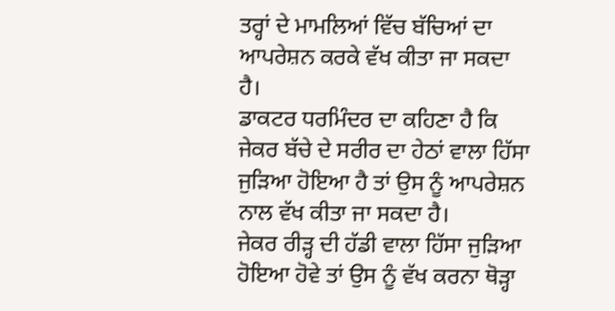ਤਰ੍ਹਾਂ ਦੇ ਮਾਮਲਿਆਂ ਵਿੱਚ ਬੱਚਿਆਂ ਦਾ ਆਪਰੇਸ਼ਨ ਕਰਕੇ ਵੱਖ ਕੀਤਾ ਜਾ ਸਕਦਾ ਹੈ।
ਡਾਕਟਰ ਧਰਮਿੰਦਰ ਦਾ ਕਹਿਣਾ ਹੈ ਕਿ ਜੇਕਰ ਬੱਚੇ ਦੇ ਸਰੀਰ ਦਾ ਹੇਠਾਂ ਵਾਲਾ ਹਿੱਸਾ ਜੁੜਿਆ ਹੋਇਆ ਹੈ ਤਾਂ ਉਸ ਨੂੰ ਆਪਰੇਸ਼ਨ ਨਾਲ ਵੱਖ ਕੀਤਾ ਜਾ ਸਕਦਾ ਹੈ।
ਜੇਕਰ ਰੀੜ੍ਹ ਦੀ ਹੱਡੀ ਵਾਲਾ ਹਿੱਸਾ ਜੁੜਿਆ ਹੋਇਆ ਹੋਵੇ ਤਾਂ ਉਸ ਨੂੰ ਵੱਖ ਕਰਨਾ ਥੋੜ੍ਹਾ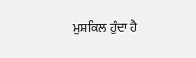ਮੁਸ਼ਕਿਲ ਹੁੰਦਾ ਹੈ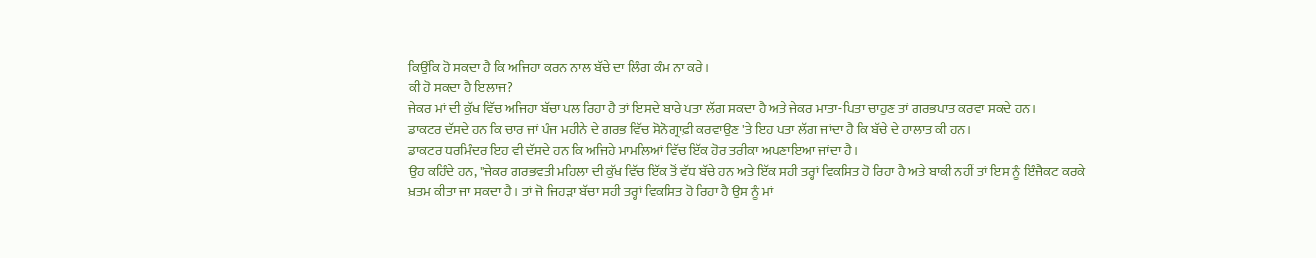ਕਿਉਂਕਿ ਹੋ ਸਕਦਾ ਹੈ ਕਿ ਅਜਿਹਾ ਕਰਨ ਨਾਲ ਬੱਚੇ ਦਾ ਲਿੰਗ ਕੰਮ ਨਾ ਕਰੇ।
ਕੀ ਹੋ ਸਕਦਾ ਹੈ ਇਲਾਜ?
ਜੇਕਰ ਮਾਂ ਦੀ ਕੁੱਖ ਵਿੱਚ ਅਜਿਹਾ ਬੱਚਾ ਪਲ ਰਿਹਾ ਹੈ ਤਾਂ ਇਸਦੇ ਬਾਰੇ ਪਤਾ ਲੱਗ ਸਕਦਾ ਹੈ ਅਤੇ ਜੇਕਰ ਮਾਤਾ-ਪਿਤਾ ਚਾਹੁਣ ਤਾਂ ਗਰਭਪਾਤ ਕਰਵਾ ਸਕਦੇ ਹਨ।
ਡਾਕਟਰ ਦੱਸਦੇ ਹਨ ਕਿ ਚਾਰ ਜਾਂ ਪੰਜ ਮਹੀਨੇ ਦੇ ਗਰਭ ਵਿੱਚ ਸੋਨੋਗ੍ਰਾਫ਼ੀ ਕਰਵਾਉਣ 'ਤੇ ਇਹ ਪਤਾ ਲੱਗ ਜਾਂਦਾ ਹੈ ਕਿ ਬੱਚੇ ਦੇ ਹਾਲਾਤ ਕੀ ਹਨ।
ਡਾਕਟਰ ਧਰਮਿੰਦਰ ਇਹ ਵੀ ਦੱਸਦੇ ਹਨ ਕਿ ਅਜਿਹੇ ਮਾਮਲਿਆਂ ਵਿੱਚ ਇੱਕ ਹੋਰ ਤਰੀਕਾ ਅਪਣਾਇਆ ਜਾਂਦਾ ਹੈ।
ਉਹ ਕਹਿੰਦੇ ਹਨ, "ਜੇਕਰ ਗਰਭਵਤੀ ਮਹਿਲਾ ਦੀ ਕੁੱਖ ਵਿੱਚ ਇੱਕ ਤੋਂ ਵੱਧ ਬੱਚੇ ਹਨ ਅਤੇ ਇੱਕ ਸਹੀ ਤਰ੍ਹਾਂ ਵਿਕਸਿਤ ਹੋ ਰਿਹਾ ਹੈ ਅਤੇ ਬਾਕੀ ਨਹੀਂ ਤਾਂ ਇਸ ਨੂੰ ਇੰਜੈਕਟ ਕਰਕੇ ਖ਼ਤਮ ਕੀਤਾ ਜਾ ਸਕਦਾ ਹੈ। ਤਾਂ ਜੋ ਜਿਹੜਾ ਬੱਚਾ ਸਹੀ ਤਰ੍ਹਾਂ ਵਿਕਸਿਤ ਹੋ ਰਿਹਾ ਹੈ ਉਸ ਨੂੰ ਮਾਂ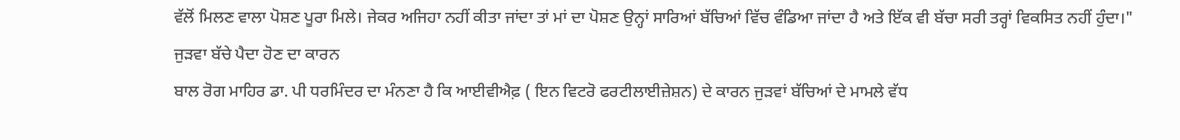ਵੱਲੋਂ ਮਿਲਣ ਵਾਲਾ ਪੋਸ਼ਣ ਪੂਰਾ ਮਿਲੇ। ਜੇਕਰ ਅਜਿਹਾ ਨਹੀਂ ਕੀਤਾ ਜਾਂਦਾ ਤਾਂ ਮਾਂ ਦਾ ਪੋਸ਼ਣ ਉਨ੍ਹਾਂ ਸਾਰਿਆਂ ਬੱਚਿਆਂ ਵਿੱਚ ਵੰਡਿਆ ਜਾਂਦਾ ਹੈ ਅਤੇ ਇੱਕ ਵੀ ਬੱਚਾ ਸਰੀ ਤਰ੍ਹਾਂ ਵਿਕਸਿਤ ਨਹੀਂ ਹੁੰਦਾ।"
ਜੁੜਵਾ ਬੱਚੇ ਪੈਦਾ ਹੋਣ ਦਾ ਕਾਰਨ
ਬਾਲ ਰੋਗ ਮਾਹਿਰ ਡਾ. ਪੀ ਧਰਮਿੰਦਰ ਦਾ ਮੰਨਣਾ ਹੈ ਕਿ ਆਈਵੀਐਫ਼ ( ਇਨ ਵਿਟਰੋ ਫਰਟੀਲਾਈਜ਼ੇਸ਼ਨ) ਦੇ ਕਾਰਨ ਜੁੜਵਾਂ ਬੱਚਿਆਂ ਦੇ ਮਾਮਲੇ ਵੱਧ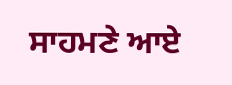ਸਾਹਮਣੇ ਆਏ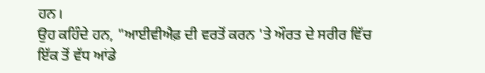ਹਨ।
ਉਹ ਕਹਿੰਦੇ ਹਨ, "ਆਈਵੀਐਫ਼ ਦੀ ਵਰਤੋਂ ਕਰਨ 'ਤੇ ਔਰਤ ਦੇ ਸਰੀਰ ਵਿੱਚ ਇੱਕ ਤੋਂ ਵੱਧ ਆਂਡੇ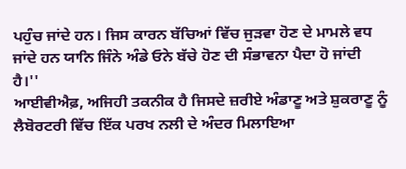ਪਹੁੰਚ ਜਾਂਦੇ ਹਨ। ਜਿਸ ਕਾਰਨ ਬੱਚਿਆਂ ਵਿੱਚ ਜੁੜਵਾ ਹੋਣ ਦੇ ਮਾਮਲੇ ਵਧ ਜਾਂਦੇ ਹਨ ਯਾਨਿ ਜਿੰਨੇ ਅੰਡੇ ਓਨੇ ਬੱਚੇ ਹੋਣ ਦੀ ਸੰਭਾਵਨਾ ਪੈਦਾ ਹੋ ਜਾਂਦੀ ਹੈ।''
ਆਈਵੀਐਫ਼, ਅਜਿਹੀ ਤਕਨੀਕ ਹੈ ਜਿਸਦੇ ਜ਼ਰੀਏ ਅੰਡਾਣੂ ਅਤੇ ਸ਼ੁਕਰਾਣੂ ਨੂੰ ਲੈਬੋਰਟਰੀ ਵਿੱਚ ਇੱਕ ਪਰਖ ਨਲੀ ਦੇ ਅੰਦਰ ਮਿਲਾਇਆ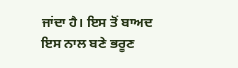ਜਾਂਦਾ ਹੈ। ਇਸ ਤੋਂ ਬਾਅਦ ਇਸ ਨਾਲ ਬਣੇ ਭਰੂਣ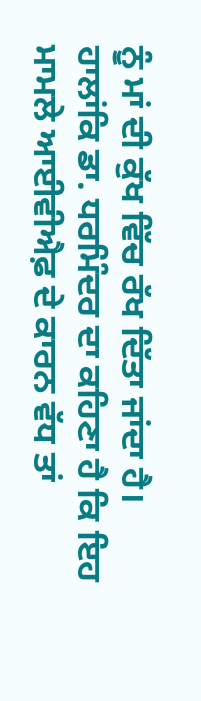ਨੂੰ ਮਾਂ ਦੀ ਕੁੱਖ ਵਿੱਚ ਰੱਖ ਦਿੱਤਾ ਜਾਂਦਾ ਹੈ।
ਹਾਲਾਂਕਿ ਡਾ. ਧਰਮਿੰਦਰ ਦਾ ਕਹਿਣਾ ਹੈ ਕਿ ਇਹ ਮਾਮਲੇ ਆਈਵੀਐਫ਼ ਦੇ ਕਾਰਨ ਵੱਧ ਤਾਂ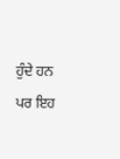ਹੁੰਦੇ ਹਨ ਪਰ ਇਹ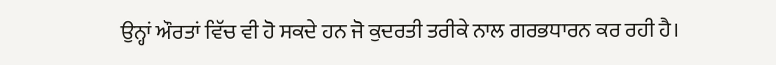ਉਨ੍ਹਾਂ ਔਰਤਾਂ ਵਿੱਚ ਵੀ ਹੋ ਸਕਦੇ ਹਨ ਜੋ ਕੁਦਰਤੀ ਤਰੀਕੇ ਨਾਲ ਗਰਭਧਾਰਨ ਕਰ ਰਹੀ ਹੈ।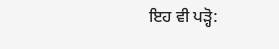ਇਹ ਵੀ ਪੜ੍ਹੋ: